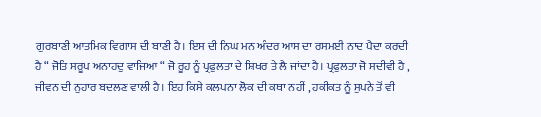ਗੁਰਬਾਣੀ ਆਤਮਿਕ ਵਿਗਾਸ ਦੀ ਬਾਣੀ ਹੈ। ਇਸ ਦੀ ਨਿਘ ਮਨ ਅੰਦਰ ਆਸ ਦਾ ਰਸਮਈ ਨਾਦ ਪੈਦਾ ਕਰਦੀ ਹੈ “ ਜੋਤਿ ਸਰੂਪ ਅਨਾਹਦੁ ਵਾਜਿਆ “ ਜੋ ਰੂਹ ਨੂੰ ਪ੍ਰਫੁਲਤਾ ਦੇ ਸ਼ਿਖਰ ਤੇ ਲੈ ਜਾਂਦਾ ਹੈ। ਪ੍ਰਫੁਲਤਾ ਜੋ ਸਦੀਵੀ ਹੈ , ਜੀਵਨ ਦੀ ਨੁਹਾਰ ਬਦਲਣ ਵਾਲੀ ਹੈ। ਇਹ ਕਿਸੇ ਕਲਪਨਾ ਲੋਕ ਦੀ ਕਥਾ ਨਹੀਂ , ਹਕੀਕਤ ਨੂੰ ਸੁਪਨੇ ਤੋਂ ਵੀ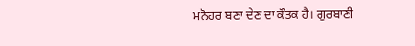ਮਨੋਹਰ ਬਣਾ ਦੇਣ ਦਾ ਕੌਤਕ ਹੈ। ਗੁਰਬਾਣੀ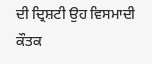ਦੀ ਦ੍ਰਿਸ਼ਟੀ ਉਹ ਵਿਸਮਾਦੀ ਕੌਤਕ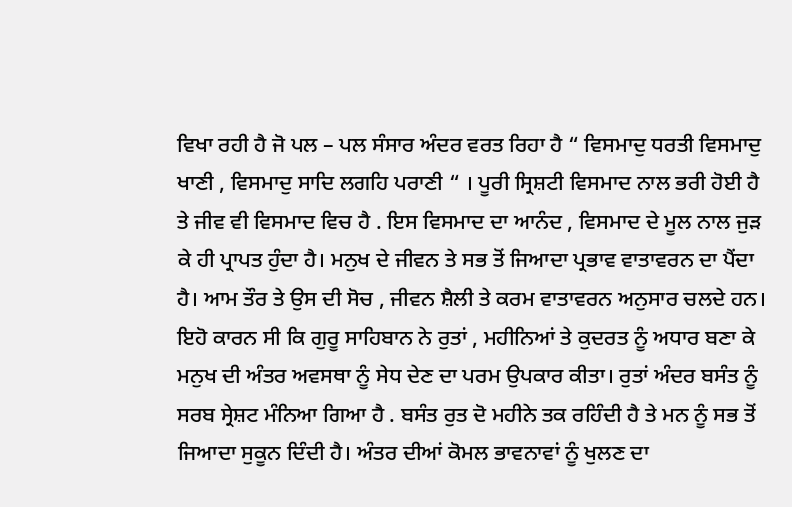ਵਿਖਾ ਰਹੀ ਹੈ ਜੋ ਪਲ – ਪਲ ਸੰਸਾਰ ਅੰਦਰ ਵਰਤ ਰਿਹਾ ਹੈ “ ਵਿਸਮਾਦੁ ਧਰਤੀ ਵਿਸਮਾਦੁ ਖਾਣੀ , ਵਿਸਮਾਦੁ ਸਾਦਿ ਲਗਹਿ ਪਰਾਣੀ “ । ਪੂਰੀ ਸ੍ਰਿਸ਼ਟੀ ਵਿਸਮਾਦ ਨਾਲ ਭਰੀ ਹੋਈ ਹੈ ਤੇ ਜੀਵ ਵੀ ਵਿਸਮਾਦ ਵਿਚ ਹੈ . ਇਸ ਵਿਸਮਾਦ ਦਾ ਆਨੰਦ , ਵਿਸਮਾਦ ਦੇ ਮੂਲ ਨਾਲ ਜੁੜ ਕੇ ਹੀ ਪ੍ਰਾਪਤ ਹੁੰਦਾ ਹੈ। ਮਨੁਖ ਦੇ ਜੀਵਨ ਤੇ ਸਭ ਤੋਂ ਜਿਆਦਾ ਪ੍ਰਭਾਵ ਵਾਤਾਵਰਨ ਦਾ ਪੈਂਦਾ ਹੈ। ਆਮ ਤੌਰ ਤੇ ਉਸ ਦੀ ਸੋਚ , ਜੀਵਨ ਸ਼ੈਲੀ ਤੇ ਕਰਮ ਵਾਤਾਵਰਨ ਅਨੁਸਾਰ ਚਲਦੇ ਹਨ। ਇਹੋ ਕਾਰਨ ਸੀ ਕਿ ਗੁਰੂ ਸਾਹਿਬਾਨ ਨੇ ਰੁਤਾਂ , ਮਹੀਨਿਆਂ ਤੇ ਕੁਦਰਤ ਨੂੰ ਅਧਾਰ ਬਣਾ ਕੇ ਮਨੁਖ ਦੀ ਅੰਤਰ ਅਵਸਥਾ ਨੂੰ ਸੇਧ ਦੇਣ ਦਾ ਪਰਮ ਉਪਕਾਰ ਕੀਤਾ। ਰੁਤਾਂ ਅੰਦਰ ਬਸੰਤ ਨੂੰ ਸਰਬ ਸ੍ਰੇਸ਼ਟ ਮੰਨਿਆ ਗਿਆ ਹੈ . ਬਸੰਤ ਰੁਤ ਦੋ ਮਹੀਨੇ ਤਕ ਰਹਿੰਦੀ ਹੈ ਤੇ ਮਨ ਨੂੰ ਸਭ ਤੋਂ ਜਿਆਦਾ ਸੁਕੂਨ ਦਿੰਦੀ ਹੈ। ਅੰਤਰ ਦੀਆਂ ਕੋਮਲ ਭਾਵਨਾਵਾਂ ਨੂੰ ਖੁਲਣ ਦਾ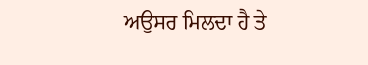ਅਉਸਰ ਮਿਲਦਾ ਹੈ ਤੇ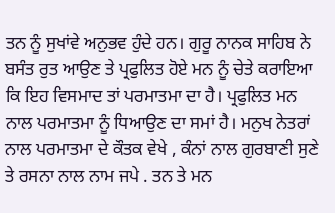ਤਨ ਨੂੰ ਸੁਖਾਂਵੇ ਅਨੁਭਵ ਹੁੰਦੇ ਹਨ। ਗੁਰੂ ਨਾਨਕ ਸਾਹਿਬ ਨੇ ਬਸੰਤ ਰੁਤ ਆਉਣ ਤੇ ਪ੍ਰਫੁਲਿਤ ਹੋਏ ਮਨ ਨੂੰ ਚੇਤੇ ਕਰਾਇਆ ਕਿ ਇਹ ਵਿਸਮਾਦ ਤਾਂ ਪਰਮਾਤਮਾ ਦਾ ਹੈ। ਪ੍ਰਫੁਲਿਤ ਮਨ ਨਾਲ ਪਰਮਾਤਮਾ ਨੂੰ ਧਿਆਉਣ ਦਾ ਸਮਾਂ ਹੈ। ਮਨੁਖ ਨੇਤਰਾਂ ਨਾਲ ਪਰਮਾਤਮਾ ਦੇ ਕੌਤਕ ਵੇਖੇ , ਕੰਨਾਂ ਨਾਲ ਗੁਰਬਾਣੀ ਸੁਣੇ ਤੇ ਰਸਨਾ ਨਾਲ ਨਾਮ ਜਪੇ . ਤਨ ਤੇ ਮਨ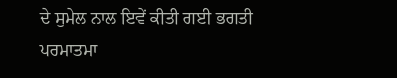ਦੇ ਸੁਮੇਲ ਨਾਲ ਇਵੇਂ ਕੀਤੀ ਗਈ ਭਗਤੀ ਪਰਮਾਤਮਾ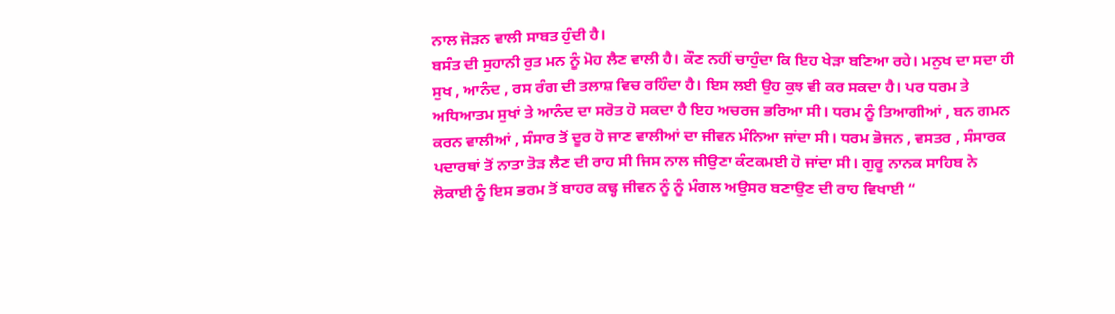ਨਾਲ ਜੋੜਨ ਵਾਲੀ ਸਾਬਤ ਹੁੰਦੀ ਹੈ।
ਬਸੰਤ ਦੀ ਸੁਹਾਨੀ ਰੁਤ ਮਨ ਨੂੰ ਮੋਹ ਲੈਣ ਵਾਲੀ ਹੈ। ਕੌਣ ਨਹੀਂ ਚਾਹੁੰਦਾ ਕਿ ਇਹ ਖੇੜਾ ਬਣਿਆ ਰਹੇ। ਮਨੁਖ ਦਾ ਸਦਾ ਹੀ ਸੁਖ , ਆਨੰਦ , ਰਸ ਰੰਗ ਦੀ ਤਲਾਸ਼ ਵਿਚ ਰਹਿੰਦਾ ਹੈ। ਇਸ ਲਈ ਉਹ ਕੁਝ ਵੀ ਕਰ ਸਕਦਾ ਹੈ। ਪਰ ਧਰਮ ਤੇ ਅਧਿਆਤਮ ਸੁਖਾਂ ਤੇ ਆਨੰਦ ਦਾ ਸਰੋਤ ਹੋ ਸਕਦਾ ਹੈ ਇਹ ਅਚਰਜ ਭਰਿਆ ਸੀ। ਧਰਮ ਨੂੰ ਤਿਆਗੀਆਂ , ਬਨ ਗਮਨ ਕਰਨ ਵਾਲੀਆਂ , ਸੰਸਾਰ ਤੋਂ ਦੂਰ ਹੋ ਜਾਣ ਵਾਲੀਆਂ ਦਾ ਜੀਵਨ ਮੰਨਿਆ ਜਾਂਦਾ ਸੀ। ਧਰਮ ਭੋਜਨ , ਵਸਤਰ , ਸੰਸਾਰਕ ਪਦਾਰਥਾਂ ਤੋਂ ਨਾਤਾ ਤੋੜ ਲੈਣ ਦੀ ਰਾਹ ਸੀ ਜਿਸ ਨਾਲ ਜੀਉਣਾ ਕੰਟਕਮਈ ਹੋ ਜਾਂਦਾ ਸੀ। ਗੁਰੂ ਨਾਨਕ ਸਾਹਿਬ ਨੇ ਲੋਕਾਈ ਨੂੰ ਇਸ ਭਰਮ ਤੋਂ ਬਾਹਰ ਕਢ੍ਹ ਜੀਵਨ ਨੂੰ ਨੂੰ ਮੰਗਲ ਅਉਸਰ ਬਣਾਉਣ ਦੀ ਰਾਹ ਵਿਖਾਈ “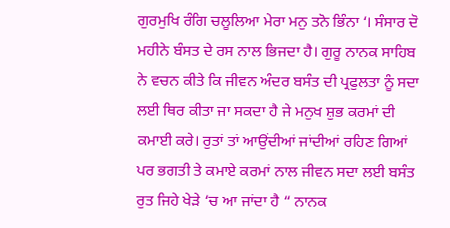ਗੁਰਮੁਖਿ ਰੰਗਿ ਚਲੂਲਿਆ ਮੇਰਾ ਮਨੁ ਤਨੋ ਭਿੰਨਾ ‘। ਸੰਸਾਰ ਦੋ ਮਹੀਨੇ ਬੰਸਤ ਦੇ ਰਸ ਨਾਲ ਭਿਜਦਾ ਹੈ। ਗੁਰੂ ਨਾਨਕ ਸਾਹਿਬ ਨੇ ਵਚਨ ਕੀਤੇ ਕਿ ਜੀਵਨ ਅੰਦਰ ਬਸੰਤ ਦੀ ਪ੍ਰਫੁਲਤਾ ਨੂੰ ਸਦਾ ਲਈ ਥਿਰ ਕੀਤਾ ਜਾ ਸਕਦਾ ਹੈ ਜੇ ਮਨੁਖ ਸ਼ੁਭ ਕਰਮਾਂ ਦੀ ਕਮਾਈ ਕਰੇ। ਰੁਤਾਂ ਤਾਂ ਆਉਂਦੀਆਂ ਜਾਂਦੀਆਂ ਰਹਿਣ ਗਿਆਂ ਪਰ ਭਗਤੀ ਤੇ ਕਮਾਏ ਕਰਮਾਂ ਨਾਲ ਜੀਵਨ ਸਦਾ ਲਈ ਬਸੰਤ ਰੁਤ ਜਿਹੇ ਖੇੜੇ ‘ਚ ਆ ਜਾਂਦਾ ਹੈ “ ਨਾਨਕ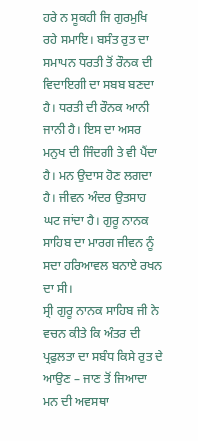ਹਰੇ ਨ ਸੂਕਹੀ ਜਿ ਗੁਰਮੁਖਿ ਰਹੇ ਸਮਾਇ। ਬਸੰਤ ਰੁਤ ਦਾ ਸਮਾਪਨ ਧਰਤੀ ਤੋਂ ਰੌਨਕ ਦੀ ਵਿਦਾਇਗੀ ਦਾ ਸਬਬ ਬਣਦਾ ਹੈ। ਧਰਤੀ ਦੀ ਰੌਨਕ ਆਨੀ ਜਾਨੀ ਹੈ। ਇਸ ਦਾ ਅਸਰ ਮਨੁਖ ਦੀ ਜਿੰਦਗੀ ਤੇ ਵੀ ਪੈਂਦਾ ਹੈ। ਮਨ ਉਦਾਸ ਹੋਣ ਲਗਦਾ ਹੈ। ਜੀਵਨ ਅੰਦਰ ਉਤਸਾਹ ਘਟ ਜਾਂਦਾ ਹੈ। ਗੁਰੂ ਨਾਨਕ ਸਾਹਿਬ ਦਾ ਮਾਰਗ ਜੀਵਨ ਨੂੰ ਸਦਾ ਹਰਿਆਵਲ ਬਨਾਏ ਰਖਨ ਦਾ ਸੀ।
ਸ੍ਰੀ ਗੁਰੂ ਨਾਨਕ ਸਾਹਿਬ ਜੀ ਨੇ ਵਚਨ ਕੀਤੇ ਕਿ ਅੰਤਰ ਦੀ ਪ੍ਰਫੁਲਤਾ ਦਾ ਸਬੰਧ ਕਿਸੇ ਰੁਤ ਦੇ ਆਉਣ – ਜਾਣ ਤੋਂ ਜਿਆਦਾ ਮਨ ਦੀ ਅਵਸਥਾ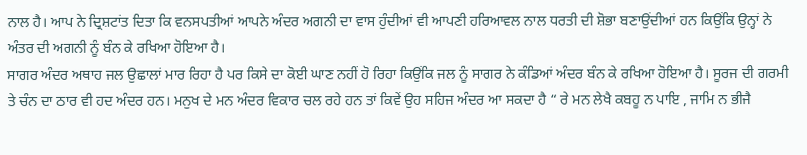ਨਾਲ ਹੈ। ਆਪ ਨੇ ਦ੍ਰਿਸ਼ਟਾਂਤ ਦਿਤਾ ਕਿ ਵਨਸਪਤੀਆਂ ਆਪਨੇ ਅੰਦਰ ਅਗਨੀ ਦਾ ਵਾਸ ਹੁੰਦੀਆਂ ਵੀ ਆਪਣੀ ਹਰਿਆਵਲ ਨਾਲ ਧਰਤੀ ਦੀ ਸ਼ੋਭਾ ਬਣਾਉਂਦੀਆਂ ਹਨ ਕਿਉਂਕਿ ਉਨ੍ਹਾਂ ਨੇ ਅੰਤਰ ਦੀ ਅਗਨੀ ਨੂੰ ਬੰਨ ਕੇ ਰਖਿਆ ਹੋਇਆ ਹੈ।
ਸਾਗਰ ਅੰਦਰ ਅਥਾਹ ਜਲ ਉਛਾਲਾਂ ਮਾਰ ਰਿਹਾ ਹੈ ਪਰ ਕਿਸੇ ਦਾ ਕੋਈ ਘਾਣ ਨਹੀਂ ਹੋ ਰਿਹਾ ਕਿਉਂਕਿ ਜਲ ਨੂੰ ਸਾਗਰ ਨੇ ਕੰਡਿਆਂ ਅੰਦਰ ਬੰਨ ਕੇ ਰਖਿਆ ਹੋਇਆ ਹੈ। ਸੂਰਜ ਦੀ ਗਰਮੀ ਤੇ ਚੰਨ ਦਾ ਠਾਰ ਵੀ ਹਦ ਅੰਦਰ ਹਨ। ਮਨੁਖ ਦੇ ਮਨ ਅੰਦਰ ਵਿਕਾਰ ਚਲ ਰਹੇ ਹਨ ਤਾਂ ਕਿਵੇਂ ਉਹ ਸਹਿਜ ਅੰਦਰ ਆ ਸਕਦਾ ਹੈ “ ਰੇ ਮਨ ਲੇਖੈ ਕਬਹੂ ਨ ਪਾਇ , ਜਾਮਿ ਨ ਭੀਜੈ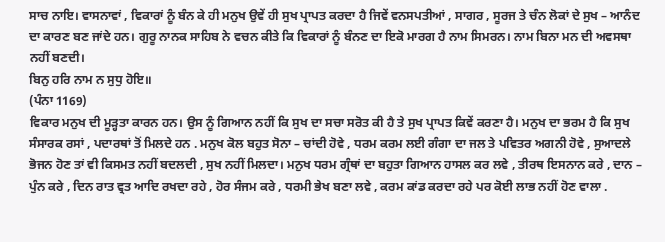ਸਾਚ ਨਾਇ। ਵਾਸਨਾਵਾਂ , ਵਿਕਾਰਾਂ ਨੂੰ ਬੰਨ ਕੇ ਹੀ ਮਨੁਖ ਉਵੇਂ ਹੀ ਸੁਖ ਪ੍ਰਾਪਤ ਕਰਦਾ ਹੈ ਜਿਵੇਂ ਵਨਸਪਤੀਆਂ , ਸਾਗਰ , ਸੂਰਜ ਤੇ ਚੰਨ ਲੋਕਾਂ ਦੇ ਸੁਖ – ਆਨੰਦ ਦਾ ਕਾਰਣ ਬਣ ਜਾਂਦੇ ਹਨ। ਗੁਰੂ ਨਾਨਕ ਸਾਹਿਬ ਨੇ ਵਚਨ ਕੀਤੇ ਕਿ ਵਿਕਾਰਾਂ ਨੂੰ ਬੰਨਣ ਦਾ ਇਕੋ ਮਾਰਗ ਹੈ ਨਾਮ ਸਿਮਰਨ। ਨਾਮ ਬਿਨਾ ਮਨ ਦੀ ਅਵਸਥਾ ਨਹੀਂ ਬਣਦੀ।
ਬਿਨੁ ਹਰਿ ਨਾਮ ਨ ਸੁਧੁ ਹੋਇ॥
(ਪੰਨਾ 1169)
ਵਿਕਾਰ ਮਨੁਖ ਦੀ ਮੂੜ੍ਹਤਾ ਕਾਰਨ ਹਨ। ਉਸ ਨੂੰ ਗਿਆਨ ਨਹੀਂ ਕਿ ਸੁਖ ਦਾ ਸਚਾ ਸਰੋਤ ਕੀ ਹੈ ਤੇ ਸੁਖ ਪ੍ਰਾਪਤ ਕਿਵੇਂ ਕਰਣਾ ਹੈ। ਮਨੁਖ ਦਾ ਭਰਮ ਹੈ ਕਿ ਸੁਖ ਸੰਸਾਰਕ ਰਸਾਂ , ਪਦਾਰਥਾਂ ਤੋਂ ਮਿਲਦੇ ਹਨ . ਮਨੁਖ ਕੋਲ ਬਹੁਤ ਸੋਨਾ – ਚਾਂਦੀ ਹੋਵੇ , ਧਰਮ ਕਰਮ ਲਈ ਗੰਗਾ ਦਾ ਜਲ ਤੇ ਪਵਿਤਰ ਅਗਨੀ ਹੋਵੇ , ਸੁਆਦਲੇ ਭੋਜਨ ਹੋਣ ਤਾਂ ਵੀ ਕਿਸਮਤ ਨਹੀਂ ਬਦਲਦੀ , ਸੁਖ ਨਹੀਂ ਮਿਲਦਾ। ਮਨੁਖ ਧਰਮ ਗ੍ਰੰਥਾਂ ਦਾ ਬਹੁਤਾ ਗਿਆਨ ਹਾਸਲ ਕਰ ਲਵੇ , ਤੀਰਥ ਇਸਨਾਨ ਕਰੇ , ਦਾਨ – ਪੁੰਨ ਕਰੇ , ਦਿਨ ਰਾਤ ਵ੍ਰਤ ਆਦਿ ਰਖਦਾ ਰਹੇ , ਹੋਰ ਸੰਜਮ ਕਰੇ , ਧਰਮੀ ਭੇਖ ਬਣਾ ਲਵੇ , ਕਰਮ ਕਾਂਡ ਕਰਦਾ ਰਹੇ ਪਰ ਕੋਈ ਲਾਭ ਨਹੀਂ ਹੋਣ ਵਾਲਾ .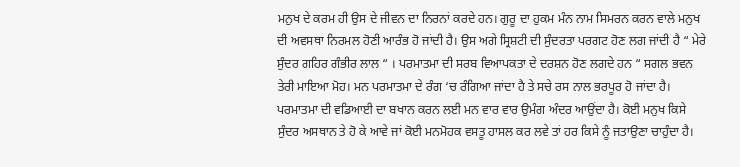ਮਨੁਖ ਦੇ ਕਰਮ ਹੀ ਉਸ ਦੇ ਜੀਵਨ ਦਾ ਨਿਰਨਾਂ ਕਰਦੇ ਹਨ। ਗੁਰੂ ਦਾ ਹੁਕਮ ਮੰਨ ਨਾਮ ਸਿਮਰਨ ਕਰਨ ਵਾਲੇ ਮਨੁਖ ਦੀ ਅਵਸਥਾ ਨਿਰਮਲ ਹੋਣੀ ਆਰੰਭ ਹੋ ਜਾਂਦੀ ਹੈ। ਉਸ ਅਗੇ ਸ੍ਰਿਸ਼ਟੀ ਦੀ ਸੁੰਦਰਤਾ ਪਰਗਟ ਹੋਣ ਲਗ ਜਾਂਦੀ ਹੈ “ ਮੇਰੇ ਸੁੰਦਰ ਗਹਿਰ ਗੰਭੀਰ ਲਾਲ “ । ਪਰਮਾਤਮਾ ਦੀ ਸਰਬ ਵਿਆਪਕਤਾ ਦੇ ਦਰਸ਼ਨ ਹੋਣ ਲਗਦੇ ਹਨ “ ਸਗਲ ਭਵਨ ਤੇਰੀ ਮਾਇਆ ਮੋਹ। ਮਨ ਪਰਮਾਤਮਾ ਦੇ ਰੰਗ ‘ਚ ਰੰਗਿਆ ਜਾਂਦਾ ਹੈ ਤੇ ਸਚੇ ਰਸ ਨਾਲ ਭਰਪੂਰ ਹੋ ਜਾਂਦਾ ਹੈ। ਪਰਮਾਤਮਾ ਦੀ ਵਡਿਆਈ ਦਾ ਬਖਾਨ ਕਰਨ ਲਈ ਮਨ ਵਾਰ ਵਾਰ ਉਮੰਗ ਅੰਦਰ ਆਉਂਦਾ ਹੈ। ਕੋਈ ਮਨੁਖ ਕਿਸੇ ਸੁੰਦਰ ਅਸਥਾਨ ਤੇ ਹੋ ਕੇ ਆਵੇ ਜਾਂ ਕੋਈ ਮਨਮੋਹਕ ਵਸਤੂ ਹਾਸਲ ਕਰ ਲਵੇ ਤਾਂ ਹਰ ਕਿਸੇ ਨੂੰ ਜਤਾਉਣਾ ਚਾਹੁੰਦਾ ਹੈ।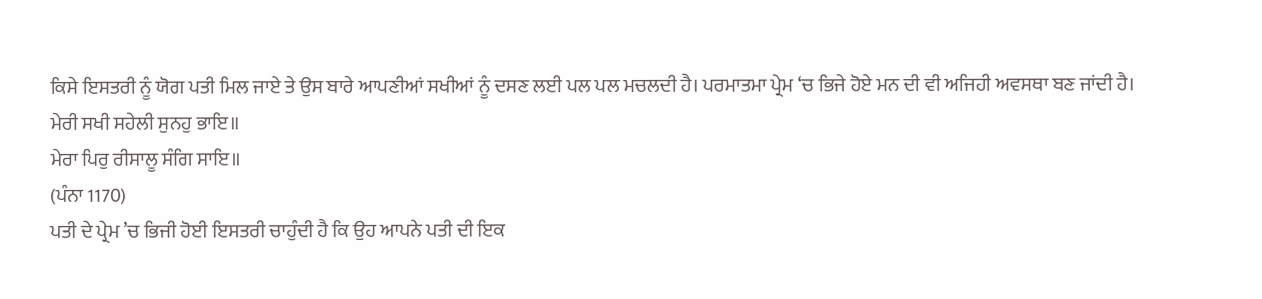ਕਿਸੇ ਇਸਤਰੀ ਨੂੰ ਯੋਗ ਪਤੀ ਮਿਲ ਜਾਏ ਤੇ ਉਸ ਬਾਰੇ ਆਪਣੀਆਂ ਸਖੀਆਂ ਨੂੰ ਦਸਣ ਲਈ ਪਲ ਪਲ ਮਚਲਦੀ ਹੈ। ਪਰਮਾਤਮਾ ਪ੍ਰੇਮ ‘ਚ ਭਿਜੇ ਹੋਏ ਮਨ ਦੀ ਵੀ ਅਜਿਹੀ ਅਵਸਥਾ ਬਣ ਜਾਂਦੀ ਹੈ।
ਮੇਰੀ ਸਖੀ ਸਹੇਲੀ ਸੁਨਹੁ ਭਾਇ॥
ਮੇਰਾ ਪਿਰੁ ਰੀਸਾਲੂ ਸੰਗਿ ਸਾਇ॥
(ਪੰਨਾ 1170)
ਪਤੀ ਦੇ ਪ੍ਰੇਮ ’ਚ ਭਿਜੀ ਹੋਈ ਇਸਤਰੀ ਚਾਹੁੰਦੀ ਹੈ ਕਿ ਉਹ ਆਪਨੇ ਪਤੀ ਦੀ ਇਕ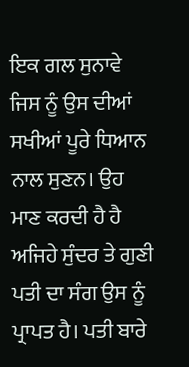ਇਕ ਗਲ ਸੁਨਾਵੇ ਜਿਸ ਨੂੰ ਉਸ ਦੀਆਂ ਸਖੀਆਂ ਪੂਰੇ ਧਿਆਨ ਨਾਲ ਸੁਣਨ। ਉਹ ਮਾਣ ਕਰਦੀ ਹੈ ਹੈ ਅਜਿਹੇ ਸੁੰਦਰ ਤੇ ਗੁਣੀ ਪਤੀ ਦਾ ਸੰਗ ਉਸ ਨੂੰ ਪ੍ਰਾਪਤ ਹੈ। ਪਤੀ ਬਾਰੇ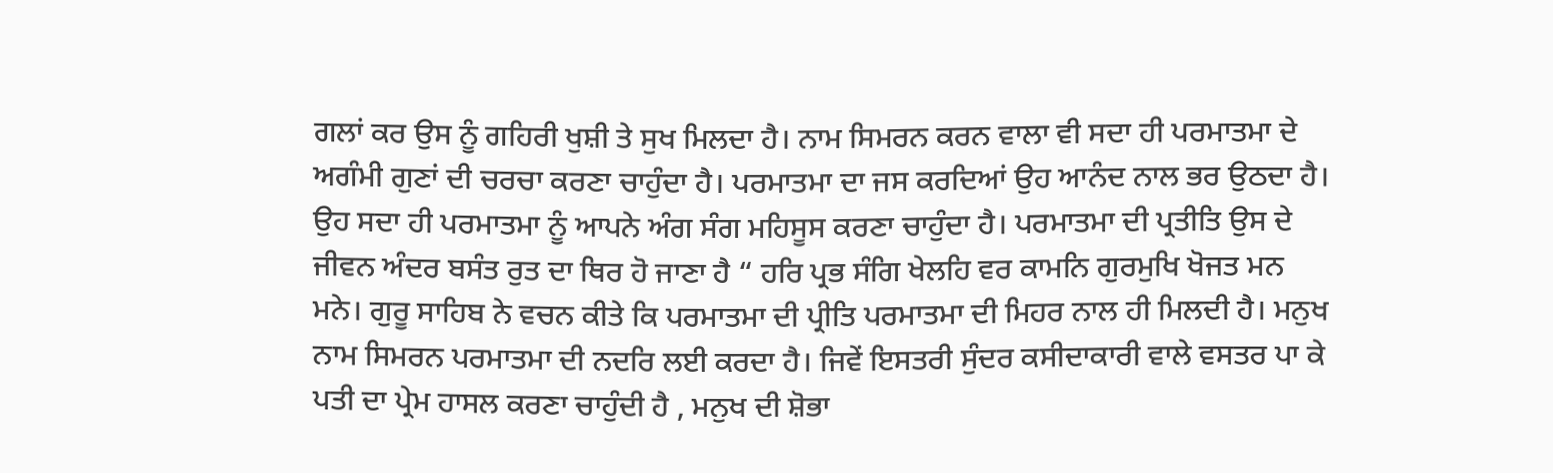ਗਲਾਂ ਕਰ ਉਸ ਨੂੰ ਗਹਿਰੀ ਖੁਸ਼ੀ ਤੇ ਸੁਖ ਮਿਲਦਾ ਹੈ। ਨਾਮ ਸਿਮਰਨ ਕਰਨ ਵਾਲਾ ਵੀ ਸਦਾ ਹੀ ਪਰਮਾਤਮਾ ਦੇ ਅਗੰਮੀ ਗੁਣਾਂ ਦੀ ਚਰਚਾ ਕਰਣਾ ਚਾਹੁੰਦਾ ਹੈ। ਪਰਮਾਤਮਾ ਦਾ ਜਸ ਕਰਦਿਆਂ ਉਹ ਆਨੰਦ ਨਾਲ ਭਰ ਉਠਦਾ ਹੈ। ਉਹ ਸਦਾ ਹੀ ਪਰਮਾਤਮਾ ਨੂੰ ਆਪਨੇ ਅੰਗ ਸੰਗ ਮਹਿਸੂਸ ਕਰਣਾ ਚਾਹੁੰਦਾ ਹੈ। ਪਰਮਾਤਮਾ ਦੀ ਪ੍ਰਤੀਤਿ ਉਸ ਦੇ ਜੀਵਨ ਅੰਦਰ ਬਸੰਤ ਰੁਤ ਦਾ ਥਿਰ ਹੋ ਜਾਣਾ ਹੈ “ ਹਰਿ ਪ੍ਰਭ ਸੰਗਿ ਖੇਲਹਿ ਵਰ ਕਾਮਨਿ ਗੁਰਮੁਖਿ ਖੋਜਤ ਮਨ ਮਨੇ। ਗੁਰੂ ਸਾਹਿਬ ਨੇ ਵਚਨ ਕੀਤੇ ਕਿ ਪਰਮਾਤਮਾ ਦੀ ਪ੍ਰੀਤਿ ਪਰਮਾਤਮਾ ਦੀ ਮਿਹਰ ਨਾਲ ਹੀ ਮਿਲਦੀ ਹੈ। ਮਨੁਖ ਨਾਮ ਸਿਮਰਨ ਪਰਮਾਤਮਾ ਦੀ ਨਦਰਿ ਲਈ ਕਰਦਾ ਹੈ। ਜਿਵੇਂ ਇਸਤਰੀ ਸੁੰਦਰ ਕਸੀਦਾਕਾਰੀ ਵਾਲੇ ਵਸਤਰ ਪਾ ਕੇ ਪਤੀ ਦਾ ਪ੍ਰੇਮ ਹਾਸਲ ਕਰਣਾ ਚਾਹੁੰਦੀ ਹੈ , ਮਨੁਖ ਦੀ ਸ਼ੋਭਾ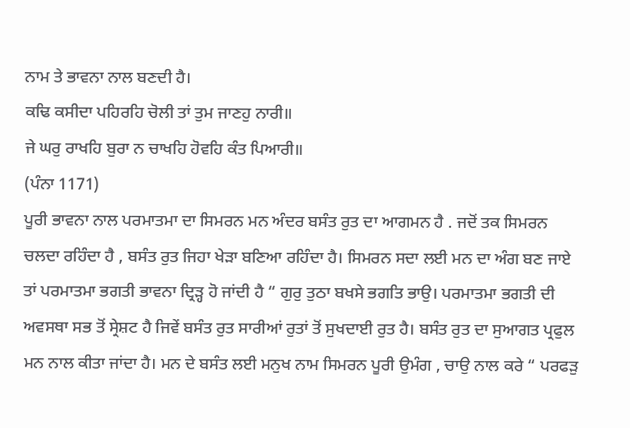ਨਾਮ ਤੇ ਭਾਵਨਾ ਨਾਲ ਬਣਦੀ ਹੈ।
ਕਢਿ ਕਸੀਦਾ ਪਹਿਰਹਿ ਚੋਲੀ ਤਾਂ ਤੁਮ ਜਾਣਹੁ ਨਾਰੀ॥
ਜੇ ਘਰੁ ਰਾਖਹਿ ਬੁਰਾ ਨ ਚਾਖਹਿ ਹੋਵਹਿ ਕੰਤ ਪਿਆਰੀ॥
(ਪੰਨਾ 1171)
ਪੂਰੀ ਭਾਵਨਾ ਨਾਲ ਪਰਮਾਤਮਾ ਦਾ ਸਿਮਰਨ ਮਨ ਅੰਦਰ ਬਸੰਤ ਰੁਤ ਦਾ ਆਗਮਨ ਹੈ . ਜਦੋਂ ਤਕ ਸਿਮਰਨ ਚਲਦਾ ਰਹਿੰਦਾ ਹੈ , ਬਸੰਤ ਰੁਤ ਜਿਹਾ ਖੇੜਾ ਬਣਿਆ ਰਹਿੰਦਾ ਹੈ। ਸਿਮਰਨ ਸਦਾ ਲਈ ਮਨ ਦਾ ਅੰਗ ਬਣ ਜਾਏ ਤਾਂ ਪਰਮਾਤਮਾ ਭਗਤੀ ਭਾਵਨਾ ਦ੍ਰਿੜ੍ਹ ਹੋ ਜਾਂਦੀ ਹੈ “ ਗੁਰੁ ਤੁਠਾ ਬਖਸੇ ਭਗਤਿ ਭਾਉ। ਪਰਮਾਤਮਾ ਭਗਤੀ ਦੀ ਅਵਸਥਾ ਸਭ ਤੋਂ ਸ੍ਰੇਸ਼ਟ ਹੈ ਜਿਵੇਂ ਬਸੰਤ ਰੁਤ ਸਾਰੀਆਂ ਰੁਤਾਂ ਤੋਂ ਸੁਖਦਾਈ ਰੁਤ ਹੈ। ਬਸੰਤ ਰੁਤ ਦਾ ਸੁਆਗਤ ਪ੍ਰਫੁਲ ਮਨ ਨਾਲ ਕੀਤਾ ਜਾਂਦਾ ਹੈ। ਮਨ ਦੇ ਬਸੰਤ ਲਈ ਮਨੁਖ ਨਾਮ ਸਿਮਰਨ ਪੂਰੀ ਉਮੰਗ , ਚਾਉ ਨਾਲ ਕਰੇ “ ਪਰਫੜੁ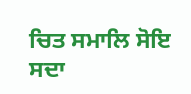ਚਿਤ ਸਮਾਲਿ ਸੋਇ ਸਦਾ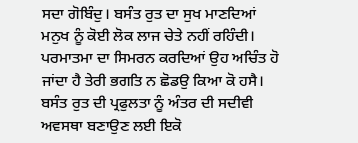ਸਦਾ ਗੋਬਿੰਦੁ। ਬਸੰਤ ਰੁਤ ਦਾ ਸੁਖ ਮਾਣਦਿਆਂ ਮਨੁਖ ਨੂੰ ਕੋਈ ਲੋਕ ਲਾਜ ਚੇਤੇ ਨਹੀਂ ਰਹਿੰਦੀ। ਪਰਮਾਤਮਾ ਦਾ ਸਿਮਰਨ ਕਰਦਿਆਂ ਉਹ ਅਚਿੰਤ ਹੋ ਜਾਂਦਾ ਹੈ ਤੇਰੀ ਭਗਤਿ ਨ ਛੋਡਉ ਕਿਆ ਕੋ ਹਸੈ। ਬਸੰਤ ਰੁਤ ਦੀ ਪ੍ਰਫੁਲਤਾ ਨੂੰ ਅੰਤਰ ਦੀ ਸਦੀਵੀ ਅਵਸਥਾ ਬਣਾਉਣ ਲਈ ਇਕੋ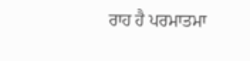ਰਾਹ ਹੈ ਪਰਮਾਤਮਾ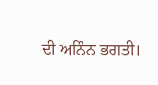ਦੀ ਅਨਿੰਨ ਭਗਤੀ।